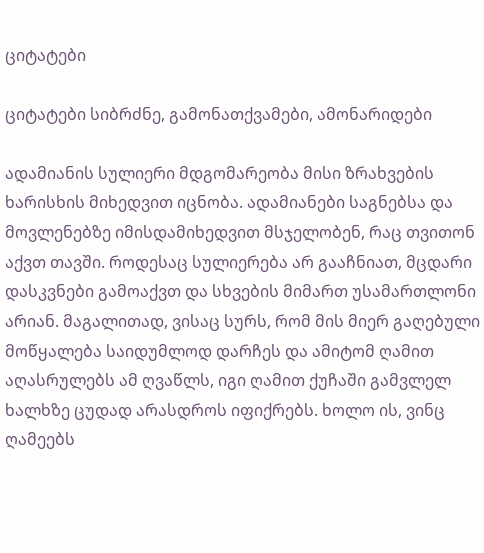ციტატები

ციტატები სიბრძნე, გამონათქვამები, ამონარიდები

ადამიანის სულიერი მდგომარეობა მისი ზრახვების ხარისხის მიხედვით იცნობა. ადამიანები საგნებსა და მოვლენებზე იმისდამიხედვით მსჯელობენ, რაც თვითონ აქვთ თავში. როდესაც სულიერება არ გააჩნიათ, მცდარი დასკვნები გამოაქვთ და სხვების მიმართ უსამართლონი არიან. მაგალითად, ვისაც სურს, რომ მის მიერ გაღებული მოწყალება საიდუმლოდ დარჩეს და ამიტომ ღამით აღასრულებს ამ ღვაწლს, იგი ღამით ქუჩაში გამვლელ ხალხზე ცუდად არასდროს იფიქრებს. ხოლო ის, ვინც ღამეებს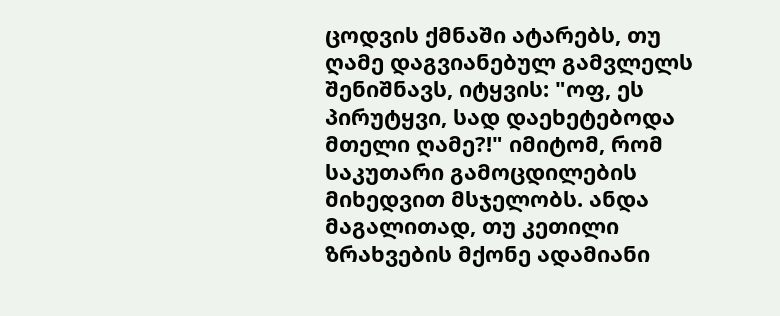ცოდვის ქმნაში ატარებს, თუ ღამე დაგვიანებულ გამვლელს შენიშნავს, იტყვის: "ოფ, ეს პირუტყვი, სად დაეხეტებოდა მთელი ღამე?!" იმიტომ, რომ საკუთარი გამოცდილების მიხედვით მსჯელობს. ანდა მაგალითად, თუ კეთილი ზრახვების მქონე ადამიანი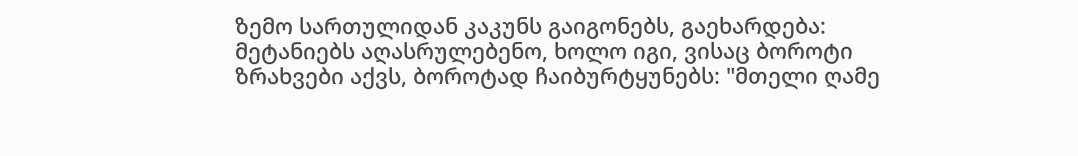ზემო სართულიდან კაკუნს გაიგონებს, გაეხარდება: მეტანიებს აღასრულებენო, ხოლო იგი, ვისაც ბოროტი ზრახვები აქვს, ბოროტად ჩაიბურტყუნებს: "მთელი ღამე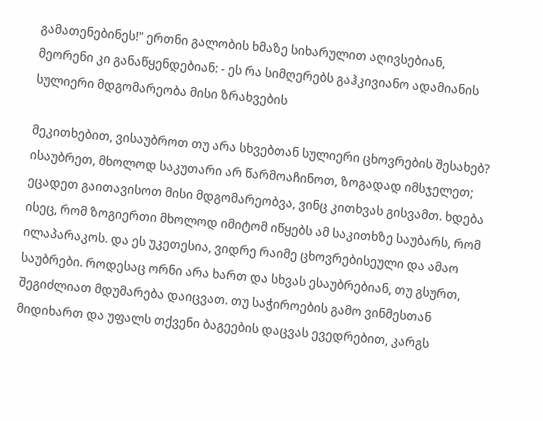გამათენებინეს!" ერთნი გალობის ხმაზე სიხარულით აღივსებიან, მეორენი კი განაწყენდებიან: - ეს რა სიმღერებს გაჰკივიანო ადამიანის სულიერი მდგომარეობა მისი ზრახვების

მეკითხებით, ვისაუბროთ თუ არა სხვებთან სულიერი ცხოვრების შესახებ? ისაუბრეთ, მხოლოდ საკუთარი არ წარმოაჩინოთ, ზოგადად იმსჯელეთ; ეცადეთ გაითავისოთ მისი მდგომარეობვა, ვინც კითხვას გისვამთ. ხდება ისეც, რომ ზოგიერთი მხოლოდ იმიტომ იწყებს ამ საკითხზე საუბარს, რომ ილაპარაკოს. და ეს უკეთესია, ვიდრე რაიმე ცხოვრებისეული და ამაო საუბრები. როდესაც ორნი არა ხართ და სხვას ესაუბრებიან, თუ გსურთ, შეგიძლიათ მდუმარება დაიცვათ. თუ საჭიროების გამო ვინმესთან მიდიხართ და უფალს თქვენი ბაგეების დაცვას ევედრებით, კარგს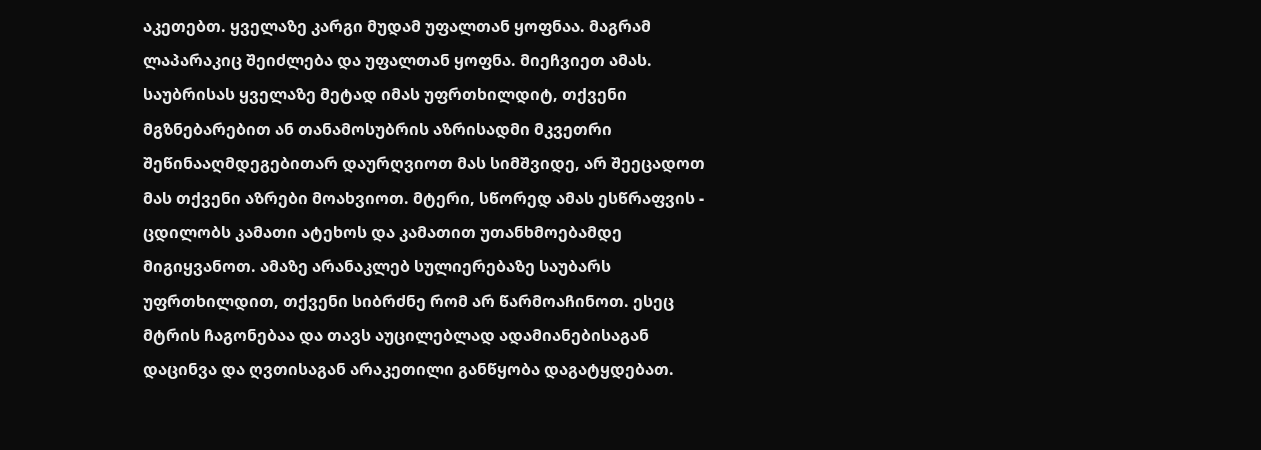აკეთებთ. ყველაზე კარგი მუდამ უფალთან ყოფნაა. მაგრამ ლაპარაკიც შეიძლება და უფალთან ყოფნა. მიეჩვიეთ ამას.
საუბრისას ყველაზე მეტად იმას უფრთხილდიტ, თქვენი მგზნებარებით ან თანამოსუბრის აზრისადმი მკვეთრი შეწინააღმდეგებითარ დაურღვიოთ მას სიმშვიდე, არ შეეცადოთ მას თქვენი აზრები მოახვიოთ. მტერი, სწორედ ამას ესწრაფვის - ცდილობს კამათი ატეხოს და კამათით უთანხმოებამდე მიგიყვანოთ. ამაზე არანაკლებ სულიერებაზე საუბარს უფრთხილდით, თქვენი სიბრძნე რომ არ წარმოაჩინოთ. ესეც მტრის ჩაგონებაა და თავს აუცილებლად ადამიანებისაგან დაცინვა და ღვთისაგან არაკეთილი განწყობა დაგატყდებათ.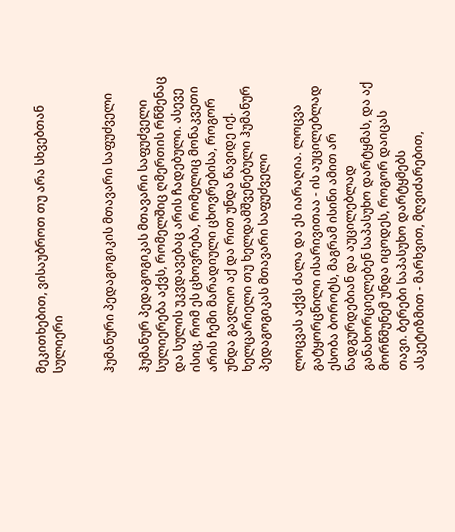მეკითხებით, ვისაუბროთ თუ არა სხვებთან სულიერი


ჰუმანური პედაგოგიკის მთავარი საფუძველი

ჰუმანურ პედაგოგიკას მთავარი საფუძველი სულიერება აქვს, რომელშიც ღმერთის რწმენაც და სულის უკვდავებაც არის ჩადებული. ასევე ისიც, რომ ეს ცხოვრება, რომელიც მონაკვეთი არის ჩემი მარადიული ცხოვრებისა, როგორ უნდა გავლიო აქ და რით უნდა წავიდე იქ. ხელცარიელი თუ ხელდამშვენებული ჰუმანურ პედაგოგიკას მთავარი საფუძველი

ლოცვას აქვს ძალა და ეს იარაღია. ლოცვა გატყორცნილი ისარივითაა - ის აუცილებლად ესობა ბოროტს, მაგრამ ისინი ამით არ ნადგურდებიან და აუცილებლად განახორციელებენ საპასუხო დარტყმას, და აქ მორწმუნემ უნდა იცოდეს, როგორ დაიცას თავი. ბერები საპასუხო დარტყმებს ასკეტიზმით - მარხვით, მღვიძარებით,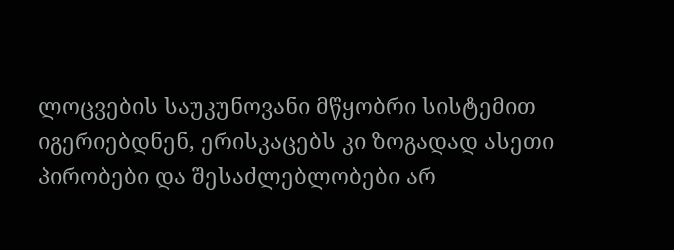ლოცვების საუკუნოვანი მწყობრი სისტემით იგერიებდნენ, ერისკაცებს კი ზოგადად ასეთი პირობები და შესაძლებლობები არ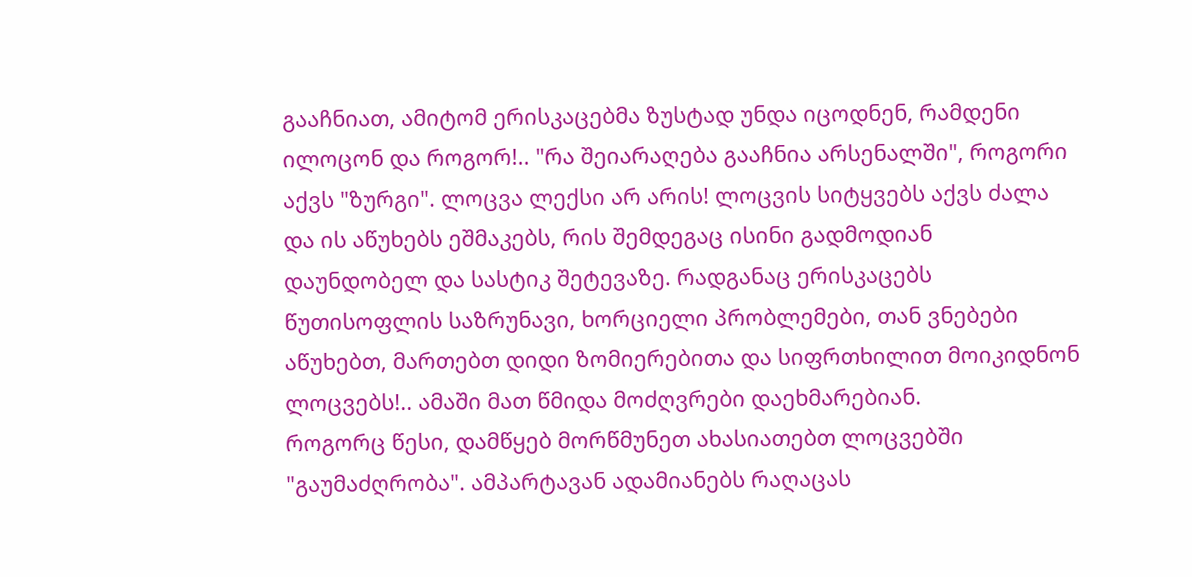გააჩნიათ, ამიტომ ერისკაცებმა ზუსტად უნდა იცოდნენ, რამდენი ილოცონ და როგორ!.. "რა შეიარაღება გააჩნია არსენალში", როგორი აქვს "ზურგი". ლოცვა ლექსი არ არის! ლოცვის სიტყვებს აქვს ძალა და ის აწუხებს ეშმაკებს, რის შემდეგაც ისინი გადმოდიან დაუნდობელ და სასტიკ შეტევაზე. რადგანაც ერისკაცებს წუთისოფლის საზრუნავი, ხორციელი პრობლემები, თან ვნებები აწუხებთ, მართებთ დიდი ზომიერებითა და სიფრთხილით მოიკიდნონ ლოცვებს!.. ამაში მათ წმიდა მოძღვრები დაეხმარებიან.
როგორც წესი, დამწყებ მორწმუნეთ ახასიათებთ ლოცვებში "გაუმაძღრობა". ამპარტავან ადამიანებს რაღაცას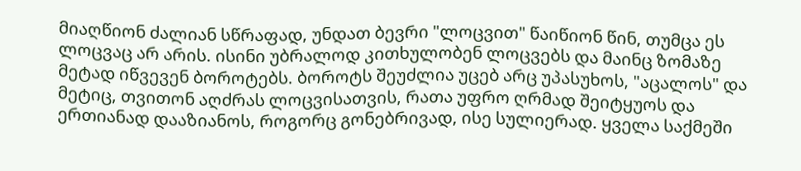მიაღწიონ ძალიან სწრაფად, უნდათ ბევრი "ლოცვით" წაიწიონ წინ, თუმცა ეს ლოცვაც არ არის. ისინი უბრალოდ კითხულობენ ლოცვებს და მაინც ზომაზე მეტად იწვევენ ბოროტებს. ბოროტს შეუძლია უცებ არც უპასუხოს, "აცალოს" და მეტიც, თვითონ აღძრას ლოცვისათვის, რათა უფრო ღრმად შეიტყუოს და ერთიანად დააზიანოს, როგორც გონებრივად, ისე სულიერად. ყველა საქმეში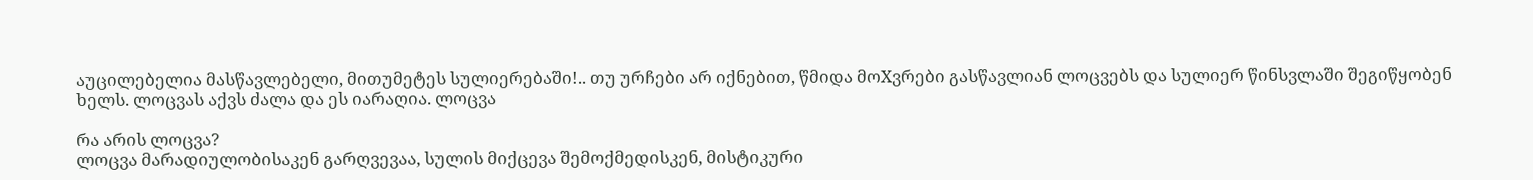აუცილებელია მასწავლებელი, მითუმეტეს სულიერებაში!.. თუ ურჩები არ იქნებით, წმიდა მოXვრები გასწავლიან ლოცვებს და სულიერ წინსვლაში შეგიწყობენ ხელს. ლოცვას აქვს ძალა და ეს იარაღია. ლოცვა

რა არის ლოცვა?
ლოცვა მარადიულობისაკენ გარღვევაა, სულის მიქცევა შემოქმედისკენ, მისტიკური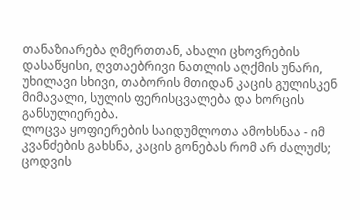თანაზიარება ღმერთთან, ახალი ცხოვრების დასაწყისი, ღვთაებრივი ნათლის აღქმის უნარი, უხილავი სხივი, თაბორის მთიდან კაცის გულისკენ მიმავალი, სულის ფერისცვალება და ხორცის განსულიერება.
ლოცვა ყოფიერების საიდუმლოთა ამოხსნაა - იმ კვანძების გახსნა, კაცის გონებას რომ არ ძალუძს; ცოდვის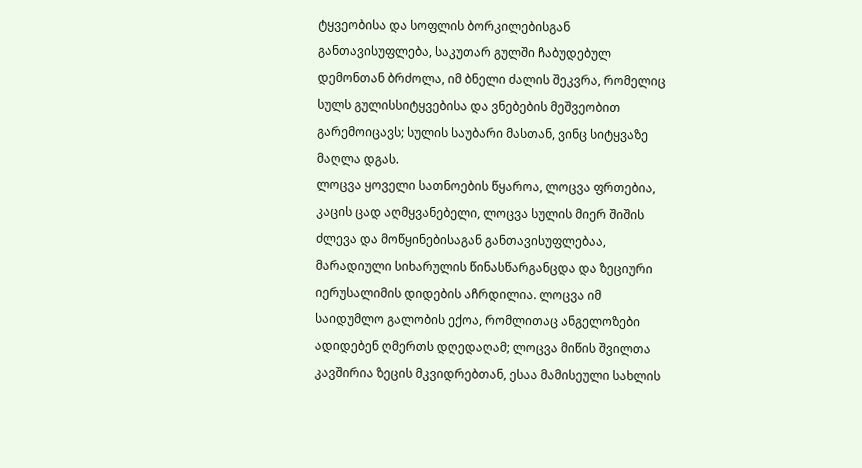ტყვეობისა და სოფლის ბორკილებისგან განთავისუფლება, საკუთარ გულში ჩაბუდებულ დემონთან ბრძოლა, იმ ბნელი ძალის შეკვრა, რომელიც სულს გულისსიტყვებისა და ვნებების მეშვეობით გარემოიცავს; სულის საუბარი მასთან, ვინც სიტყვაზე მაღლა დგას.
ლოცვა ყოველი სათნოების წყაროა, ლოცვა ფრთებია, კაცის ცად აღმყვანებელი, ლოცვა სულის მიერ შიშის ძლევა და მოწყინებისაგან განთავისუფლებაა, მარადიული სიხარულის წინასწარგანცდა და ზეციური იერუსალიმის დიდების აჩრდილია. ლოცვა იმ საიდუმლო გალობის ექოა, რომლითაც ანგელოზები ადიდებენ ღმერთს დღედაღამ; ლოცვა მიწის შვილთა კავშირია ზეცის მკვიდრებთან, ესაა მამისეული სახლის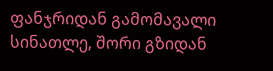ფანჯრიდან გამომავალი სინათლე, შორი გზიდან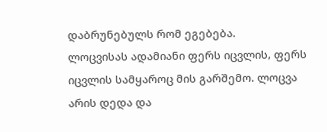დაბრუნებულს რომ ეგებება.
ლოცვისას ადამიანი ფერს იცვლის, ფერს იცვლის სამყაროც მის გარშემო. ლოცვა არის დედა და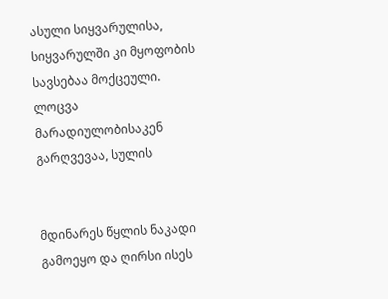ასული სიყვარულისა, სიყვარულში კი მყოფობის სავსებაა მოქცეული.
ლოცვა მარადიულობისაკენ გარღვევაა, სულის


მდინარეს წყლის ნაკადი გამოეყო და ღირსი ისეს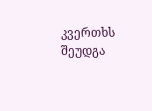კვერთხს შეუდგა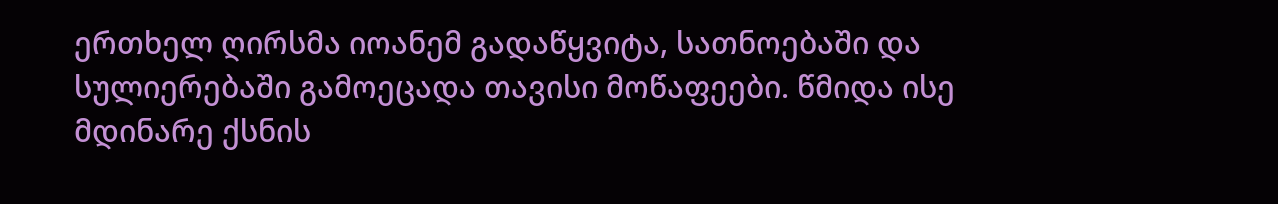ერთხელ ღირსმა იოანემ გადაწყვიტა, სათნოებაში და სულიერებაში გამოეცადა თავისი მოწაფეები. წმიდა ისე მდინარე ქსნის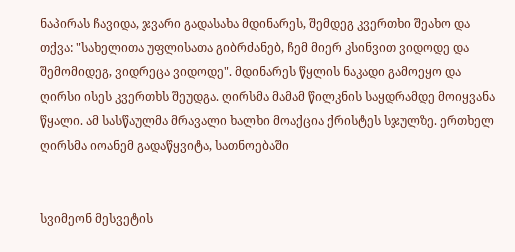ნაპირას ჩავიდა, ჯვარი გადასახა მდინარეს, შემდეგ კვერთხი შეახო და თქვა: "სახელითა უფლისათა გიბრძანებ, ჩემ მიერ კსინვით ვიდოდე და შემომიდეგ, ვიდრეცა ვიდოდე". მდინარეს წყლის ნაკადი გამოეყო და ღირსი ისეს კვერთხს შეუდგა. ღირსმა მამამ წილკნის საყდრამდე მოიყვანა წყალი. ამ სასწაულმა მრავალი ხალხი მოაქცია ქრისტეს სჯულზე. ერთხელ ღირსმა იოანემ გადაწყვიტა, სათნოებაში


სვიმეონ მესვეტის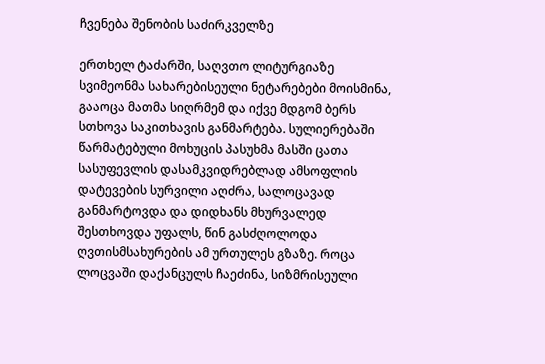ჩვენება შენობის საძირკველზე

ერთხელ ტაძარში, საღვთო ლიტურგიაზე სვიმეონმა სახარებისეული ნეტარებები მოისმინა, გააოცა მათმა სიღრმემ და იქვე მდგომ ბერს სთხოვა საკითხავის განმარტება. სულიერებაში წარმატებული მოხუცის პასუხმა მასში ცათა სასუფევლის დასამკვიდრებლად ამსოფლის დატევების სურვილი აღძრა, სალოცავად განმარტოვდა და დიდხანს მხურვალედ შესთხოვდა უფალს, წინ გასძღოლოდა ღვთისმსახურების ამ ურთულეს გზაზე. როცა ლოცვაში დაქანცულს ჩაეძინა, სიზმრისეული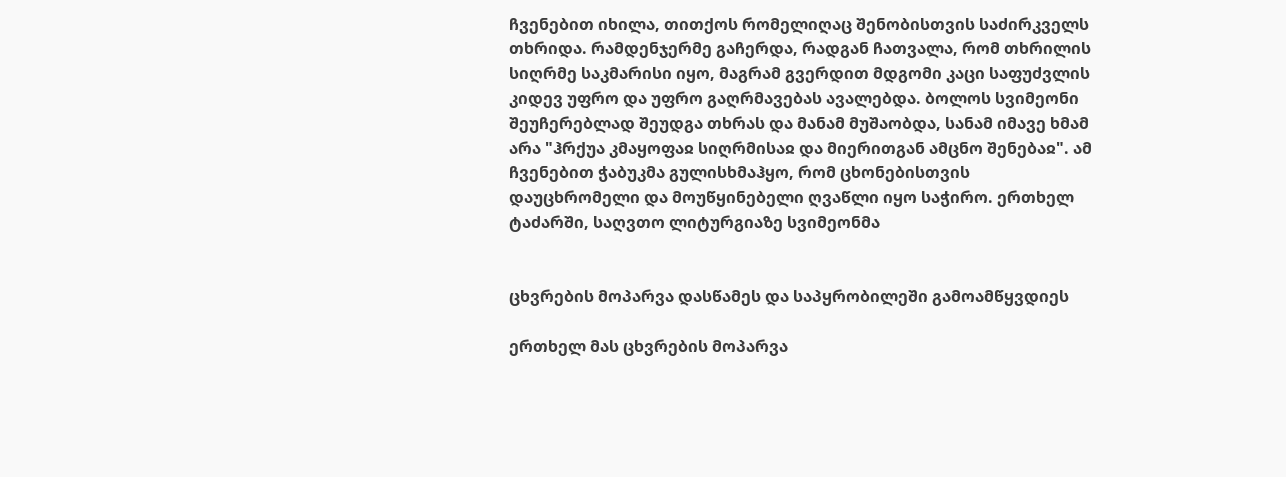ჩვენებით იხილა, თითქოს რომელიღაც შენობისთვის საძირკველს თხრიდა. რამდენჯერმე გაჩერდა, რადგან ჩათვალა, რომ თხრილის სიღრმე საკმარისი იყო, მაგრამ გვერდით მდგომი კაცი საფუძვლის კიდევ უფრო და უფრო გაღრმავებას ავალებდა. ბოლოს სვიმეონი შეუჩერებლად შეუდგა თხრას და მანამ მუშაობდა, სანამ იმავე ხმამ არა "ჰრქუა კმაყოფაჲ სიღრმისაჲ და მიერითგან ამცნო შენებაჲ". ამ ჩვენებით ჭაბუკმა გულისხმაჰყო, რომ ცხონებისთვის დაუცხრომელი და მოუწყინებელი ღვაწლი იყო საჭირო. ერთხელ ტაძარში, საღვთო ლიტურგიაზე სვიმეონმა


ცხვრების მოპარვა დასწამეს და საპყრობილეში გამოამწყვდიეს

ერთხელ მას ცხვრების მოპარვა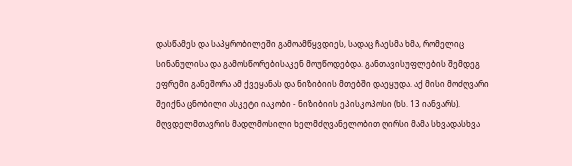დასწამეს და საპყრობილეში გამოამწყვდიეს, სადაც ჩაესმა ხმა, რომელიც სინანულისა და გამოსწორებისაკენ მოუწოდებდა. განთავისუფლების შემდეგ ეფრემი განეშორა ამ ქვეყანას და ნიზიბიის მთებში დაეყუდა. აქ მისი მოძღვარი შეიქნა ცნობილი ასკეტი იაკობი - ნიზიბიის ეპისკოპოსი (ხს. 13 იანვარს). მღვდელმთავრის მადლმოსილი ხელმძღვანელობით ღირსი მამა სხვადასხვა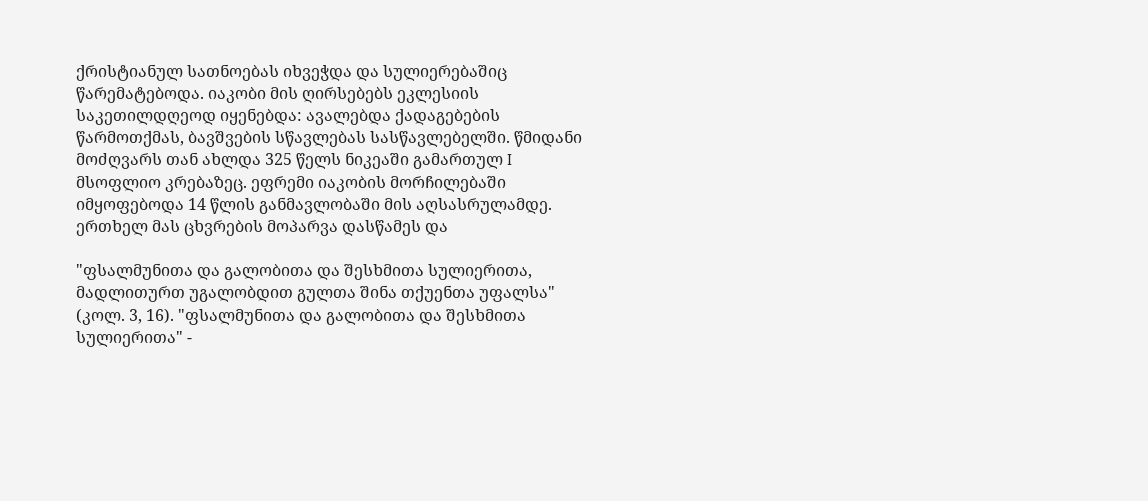ქრისტიანულ სათნოებას იხვეჭდა და სულიერებაშიც წარემატებოდა. იაკობი მის ღირსებებს ეკლესიის საკეთილდღეოდ იყენებდა: ავალებდა ქადაგებების წარმოთქმას, ბავშვების სწავლებას სასწავლებელში. წმიდანი მოძღვარს თან ახლდა 325 წელს ნიკეაში გამართულ I მსოფლიო კრებაზეც. ეფრემი იაკობის მორჩილებაში იმყოფებოდა 14 წლის განმავლობაში მის აღსასრულამდე. ერთხელ მას ცხვრების მოპარვა დასწამეს და

"ფსალმუნითა და გალობითა და შესხმითა სულიერითა, მადლითურთ უგალობდით გულთა შინა თქუენთა უფალსა" (კოლ. 3, 16). "ფსალმუნითა და გალობითა და შესხმითა სულიერითა" -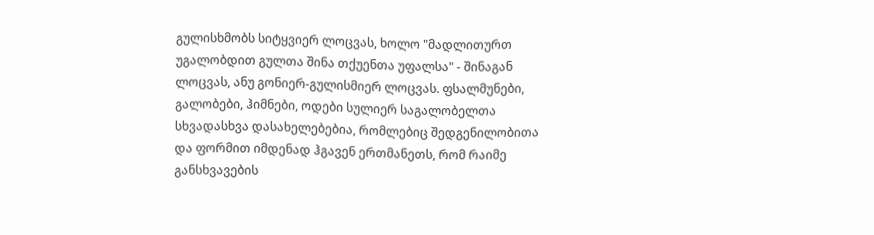გულისხმობს სიტყვიერ ლოცვას, ხოლო "მადლითურთ უგალობდით გულთა შინა თქუენთა უფალსა" - შინაგან ლოცვას, ანუ გონიერ-გულისმიერ ლოცვას. ფსალმუნები, გალობები, ჰიმნები, ოდები სულიერ საგალობელთა სხვადასხვა დასახელებებია, რომლებიც შედგენილობითა და ფორმით იმდენად ჰგავენ ერთმანეთს, რომ რაიმე განსხვავების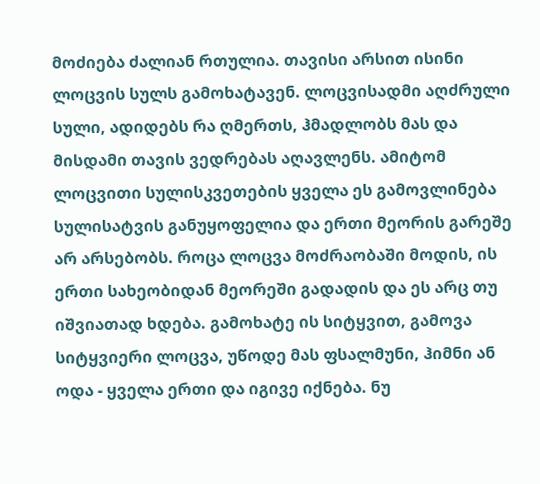მოძიება ძალიან რთულია. თავისი არსით ისინი ლოცვის სულს გამოხატავენ. ლოცვისადმი აღძრული სული, ადიდებს რა ღმერთს, ჰმადლობს მას და მისდამი თავის ვედრებას აღავლენს. ამიტომ ლოცვითი სულისკვეთების ყველა ეს გამოვლინება სულისატვის განუყოფელია და ერთი მეორის გარეშე არ არსებობს. როცა ლოცვა მოძრაობაში მოდის, ის ერთი სახეობიდან მეორეში გადადის და ეს არც თუ იშვიათად ხდება. გამოხატე ის სიტყვით, გამოვა სიტყვიერი ლოცვა, უწოდე მას ფსალმუნი, ჰიმნი ან ოდა - ყველა ერთი და იგივე იქნება. ნუ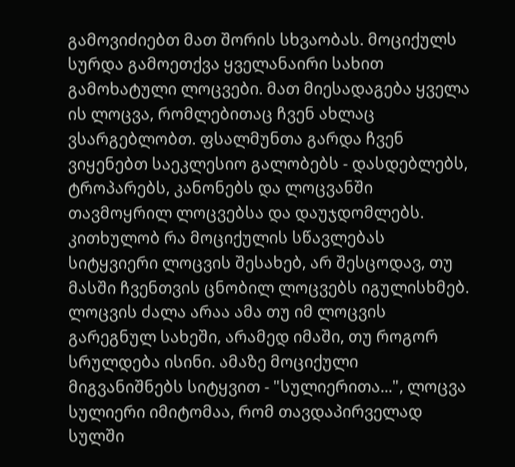გამოვიძიებთ მათ შორის სხვაობას. მოციქულს სურდა გამოეთქვა ყველანაირი სახით გამოხატული ლოცვები. მათ მიესადაგება ყველა ის ლოცვა, რომლებითაც ჩვენ ახლაც ვსარგებლობთ. ფსალმუნთა გარდა ჩვენ ვიყენებთ საეკლესიო გალობებს - დასდებლებს, ტროპარებს, კანონებს და ლოცვანში თავმოყრილ ლოცვებსა და დაუჯდომლებს. კითხულობ რა მოციქულის სწავლებას სიტყვიერი ლოცვის შესახებ, არ შესცოდავ, თუ მასში ჩვენთვის ცნობილ ლოცვებს იგულისხმებ. ლოცვის ძალა არაა ამა თუ იმ ლოცვის გარეგნულ სახეში, არამედ იმაში, თუ როგორ სრულდება ისინი. ამაზე მოციქული მიგვანიშნებს სიტყვით - "სულიერითა...", ლოცვა სულიერი იმიტომაა, რომ თავდაპირველად სულში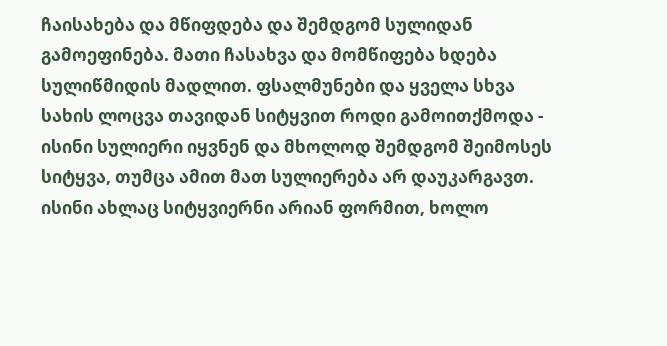ჩაისახება და მწიფდება და შემდგომ სულიდან გამოეფინება. მათი ჩასახვა და მომწიფება ხდება სულიწმიდის მადლით. ფსალმუნები და ყველა სხვა სახის ლოცვა თავიდან სიტყვით როდი გამოითქმოდა - ისინი სულიერი იყვნენ და მხოლოდ შემდგომ შეიმოსეს სიტყვა, თუმცა ამით მათ სულიერება არ დაუკარგავთ. ისინი ახლაც სიტყვიერნი არიან ფორმით, ხოლო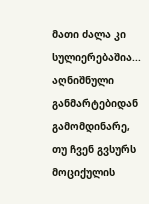მათი ძალა კი სულიერებაშია...
აღნიშნული განმარტებიდან გამომდინარე, თუ ჩვენ გვსურს მოციქულის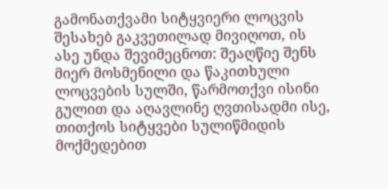გამონათქვამი სიტყვიერი ლოცვის შესახებ გაკვეთილად მივიღოთ, ის ასე უნდა შევიმეცნოთ: შეაღწიე შენს მიერ მოსმენილი და წაკითხული ლოცვების სულში, წარმოთქვი ისინი გულით და აღავლინე ღვთისადმი ისე, თითქოს სიტყვები სულიწმიდის მოქმედებით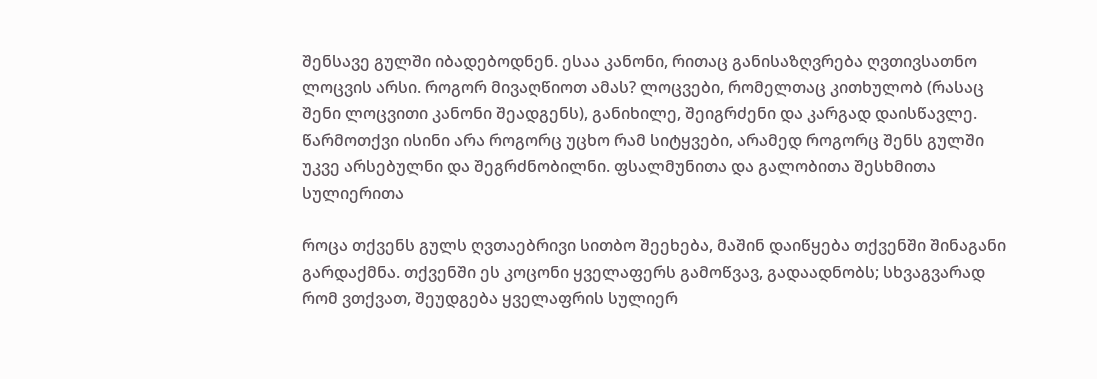შენსავე გულში იბადებოდნენ. ესაა კანონი, რითაც განისაზღვრება ღვთივსათნო ლოცვის არსი. როგორ მივაღწიოთ ამას? ლოცვები, რომელთაც კითხულობ (რასაც შენი ლოცვითი კანონი შეადგენს), განიხილე, შეიგრძენი და კარგად დაისწავლე. წარმოთქვი ისინი არა როგორც უცხო რამ სიტყვები, არამედ როგორც შენს გულში უკვე არსებულნი და შეგრძნობილნი. ფსალმუნითა და გალობითა შესხმითა სულიერითა

როცა თქვენს გულს ღვთაებრივი სითბო შეეხება, მაშინ დაიწყება თქვენში შინაგანი გარდაქმნა. თქვენში ეს კოცონი ყველაფერს გამოწვავ, გადაადნობს; სხვაგვარად რომ ვთქვათ, შეუდგება ყველაფრის სულიერ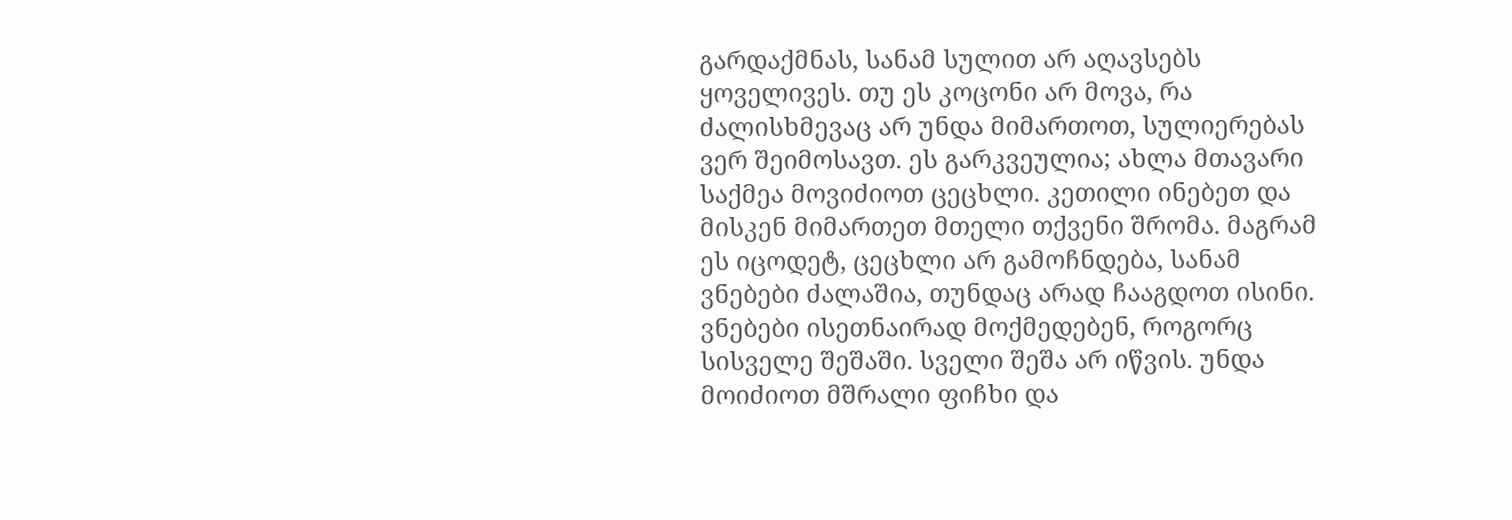გარდაქმნას, სანამ სულით არ აღავსებს ყოველივეს. თუ ეს კოცონი არ მოვა, რა ძალისხმევაც არ უნდა მიმართოთ, სულიერებას ვერ შეიმოსავთ. ეს გარკვეულია; ახლა მთავარი საქმეა მოვიძიოთ ცეცხლი. კეთილი ინებეთ და მისკენ მიმართეთ მთელი თქვენი შრომა. მაგრამ ეს იცოდეტ, ცეცხლი არ გამოჩნდება, სანამ ვნებები ძალაშია, თუნდაც არად ჩააგდოთ ისინი. ვნებები ისეთნაირად მოქმედებენ, როგორც სისველე შეშაში. სველი შეშა არ იწვის. უნდა მოიძიოთ მშრალი ფიჩხი და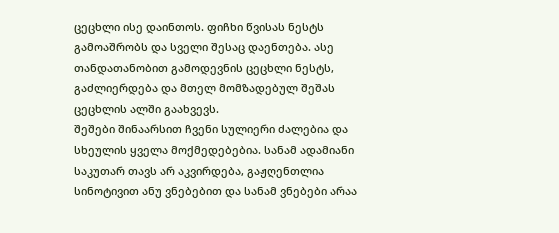ცეცხლი ისე დაინთოს. ფიჩხი წვისას ნესტს გამოაშრობს და სველი შესაც დაენთება. ასე თანდათანობით გამოდევნის ცეცხლი ნესტს, გაძლიერდება და მთელ მომზადებულ შეშას ცეცხლის ალში გაახვევს.
შეშები შინაარსით ჩვენი სულიერი ძალებია და სხეულის ყველა მოქმედებებია. სანამ ადამიანი საკუთარ თავს არ აკვირდება, გაჟღენთლია სინოტივით ანუ ვნებებით და სანამ ვნებები არაა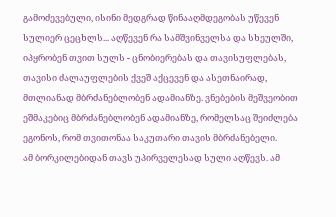გამოძევებული, ისინი მედგრად წინააღმდეგობას უწევენ სულიერ ცეცხლს... აღწევენ რა სამშვინველსა და სხეულში, იპყრობენ თვით სულს - ცნობიერებას და თავისუფლებას, თავისი ძალაუფლების ქვეშ აქცევენ და ასეთნაირად, მთლიანად მბრძანებლობენ ადამიანზე. ვნებების მეშვეობით ეშმაკებიც მბრძანებლობენ ადამიანზე, რომელსაც შეიძლება ეგონოს, რომ თვითონაა საკუთარი თავის მბრძანებელი.
ამ ბორკილებიდან თავს უპირველესად სული აღწევს. ამ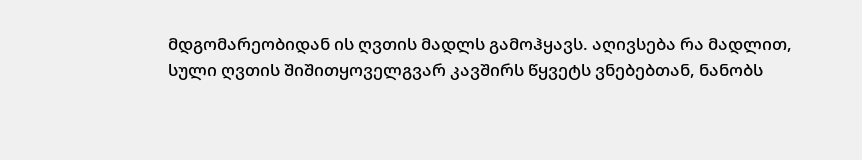მდგომარეობიდან ის ღვთის მადლს გამოჰყავს. აღივსება რა მადლით, სული ღვთის შიშითყოველგვარ კავშირს წყვეტს ვნებებთან, ნანობს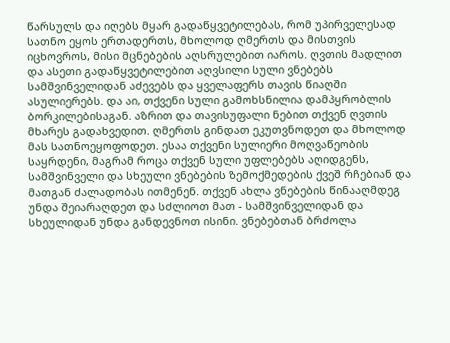წარსულს და იღებს მყარ გადაწყვეტილებას, რომ უპირველესად სათნო ეყოს ერთადერთს, მხოლოდ ღმერთს და მისთვის იცხოვროს, მისი მცნებების აღსრულებით იაროს. ღვთის მადლით და ასეთი გადაწყვეტილებით აღვსილი სული ვნებებს სამშვინველიდან აძევებს და ყველაფერს თავის წიაღში ასულიერებს. და აი, თქვენი სული გამოხსნილია დამპყრობლის ბორკილებისაგან. აზრით და თავისუფალი ნებით თქვენ ღვთის მხარეს გადახვედით. ღმერთს გინდათ ეკუთვნოდეთ და მხოლოდ მას სათნოეყოფოდეთ. ესაა თქვენი სულიერი მოღვაწეობის საყრდენი, მაგრამ როცა თქვენ სული უფლებებს აღიდგენს, სამშვინველი და სხეული ვნებების ზემოქმედების ქვეშ რჩებიან და მათგან ძალადობას ითმენენ. თქვენ ახლა ვნებების წინააღმდეგ უნდა შეიარაღდეთ და სძლიოთ მათ - სამშვინველიდან და სხეულიდან უნდა განდევნოთ ისინი. ვნებებთან ბრძოლა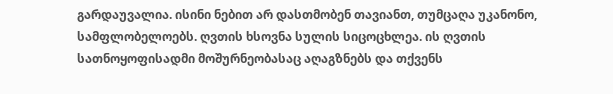გარდაუვალია. ისინი ნებით არ დასთმობენ თავიანთ, თუმცაღა უკანონო, სამფლობელოებს. ღვთის ხსოვნა სულის სიცოცხლეა. ის ღვთის სათნოყოფისადმი მოშურნეობასაც აღაგზნებს და თქვენს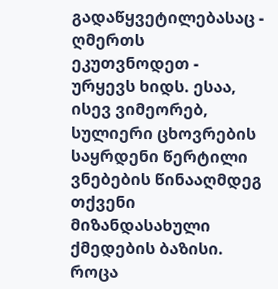გადაწყვეტილებასაც - ღმერთს ეკუთვნოდეთ - ურყევს ხიდს. ესაა, ისევ ვიმეორებ, სულიერი ცხოვრების საყრდენი წერტილი ვნებების წინააღმდეგ თქვენი მიზანდასახული ქმედების ბაზისი. როცა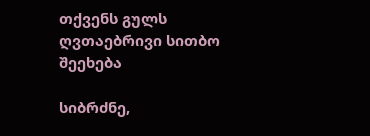თქვენს გულს ღვთაებრივი სითბო შეეხება

სიბრძნე,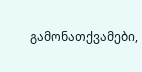გამონათქვამები,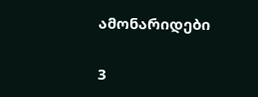ამონარიდები

3